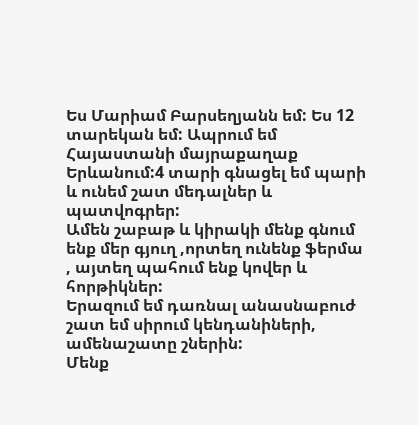Ես Մարիամ Բարսեղյանն եմ: Ես 12 տարեկան եմ: Ապրում եմ Հայաստանի մայրաքաղաք Երևանում:4 տարի գնացել եմ պարի և ունեմ շատ մեդալներ և պատվոգրեր:
Ամեն շաբաթ և կիրակի մենք գնում ենք մեր գյուղ ,որտեղ ունենք ֆերմա , այտեղ պահում ենք կովեր և հորթիկներ:
Երազում եմ դառնալ անասնաբուժ շատ եմ սիրում կենդանիների, ամենաշատը շներին:
Մենք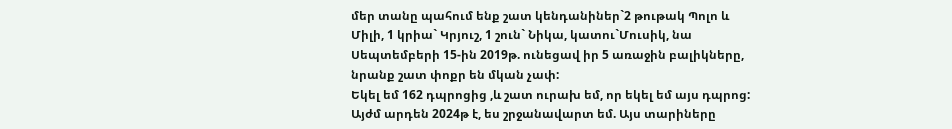մեր տանը պահում ենք շատ կենդանիներ`2 թութակ Պոլո և Միլի, 1 կրիա` Կրյուշ, 1 շուն` Նիկա, կատու`Մուսիկ, նա Սեպտեմբերի 15-ին 2019թ. ունեցավ իր 5 առաջին բալիկները, նրանք շատ փոքր են մկան չափ:
Եկել եմ 162 դպրոցից ,և շատ ուրախ եմ, որ եկել եմ այս դպրոց:
Այժմ արդեն 2024թ է, ես շրջանավարտ եմ. Այս տարիները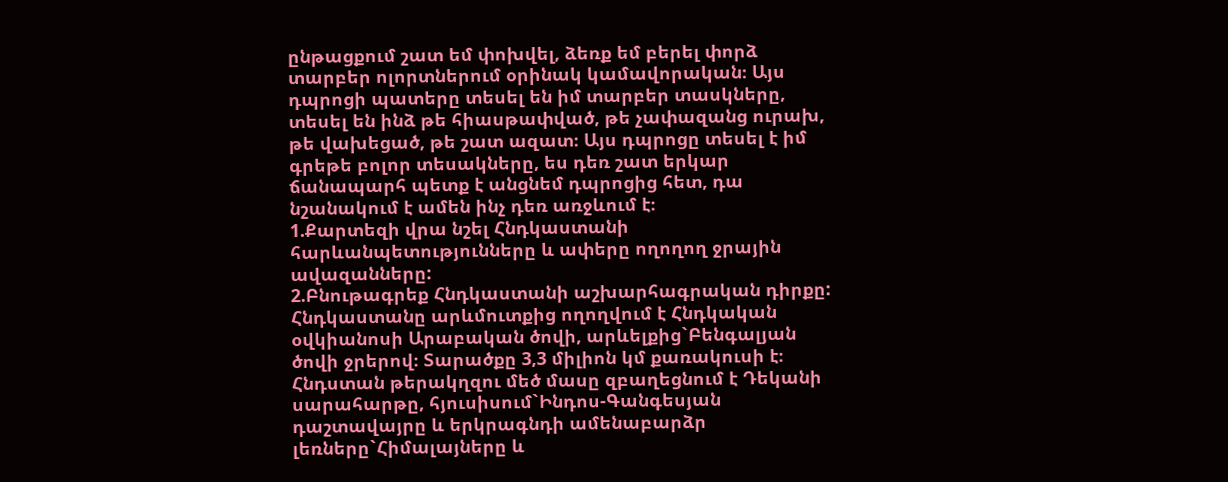ընթացքում շատ եմ փոխվել, ձեռք եմ բերել փորձ տարբեր ոլորտներում օրինակ կամավորական։ Այս դպրոցի պատերը տեսել են իմ տարբեր տասկները, տեսել են ինձ թե հիասթափված, թե չափազանց ուրախ, թե վախեցած, թե շատ ազատ։ Այս դպրոցը տեսել է իմ գրեթե բոլոր տեսակները, ես դեռ շատ երկար ճանապարհ պետք է անցնեմ դպրոցից հետ, դա նշանակում է ամեն ինչ դեռ առջևում է։
1.Քարտեզի վրա նշել Հնդկաստանի հարևանպետությունները և ափերը ողողող ջրային ավազանները:
2.Բնութագրեք Հնդկաստանի աշխարհագրական դիրքը: Հնդկաստանը արևմուտքից ողողվում է Հնդկական օվկիանոսի Արաբական ծովի, արևելքից`Բենգալյան ծովի ջրերով։ Տարածքը 3,3 միլիոն կմ քառակուսի է։ Հնդստան թերակղզու մեծ մասը զբաղեցնում է Դեկանի սարահարթը, հյուսիսում`Ինդոս-Գանգեսյան դաշտավայրը և երկրագնդի ամենաբարձր լեռները`Հիմալայները և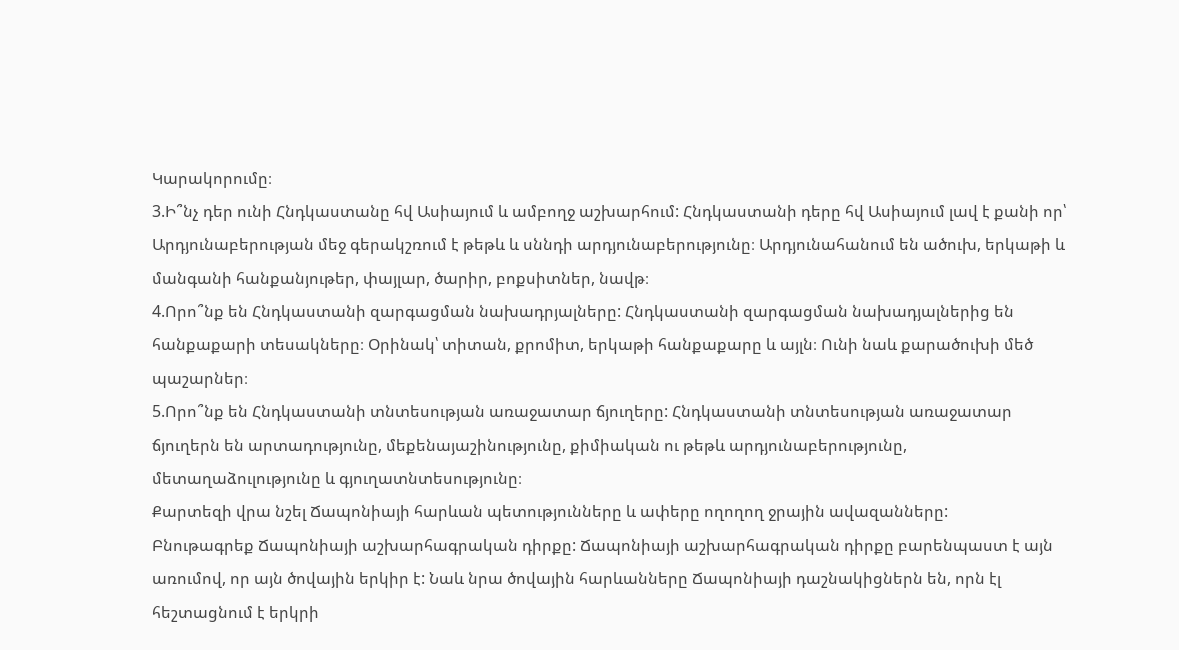Կարակորումը։
3.Ի՞նչ դեր ունի Հնդկաստանը հվ Ասիայում և ամբողջ աշխարհում: Հնդկաստանի դերը հվ Ասիայում լավ է քանի որ՝ Արդյունաբերության մեջ գերակշռում է թեթև և սննդի արդյունաբերությունը։ Արդյունահանում են ածուխ, երկաթի և մանգանի հանքանյութեր, փայլար, ծարիր, բոքսիտներ, նավթ։
4.Որո՞նք են Հնդկաստանի զարգացման նախադրյալները: Հնդկաստանի զարգացման նախադյալներից են հանքաքարի տեսակները։ Օրինակ՝ տիտան, քրոմիտ, երկաթի հանքաքարը և այլն։ Ունի նաև քարածուխի մեծ պաշարներ։
5.Որո՞նք են Հնդկաստանի տնտեսության առաջատար ճյուղերը: Հնդկաստանի տնտեսության առաջատար ճյուղերն են արտադությունը, մեքենայաշինությունը, քիմիական ու թեթև արդյունաբերությունը, մետաղաձուլությունը և գյուղատնտեսությունը։
Քարտեզի վրա նշել Ճապոնիայի հարևան պետությունները և ափերը ողողող ջրային ավազանները:
Բնութագրեք Ճապոնիայի աշխարհագրական դիրքը: Ճապոնիայի աշխարհագրական դիրքը բարենպաստ է այն առումով, որ այն ծովային երկիր է: Նաև նրա ծովային հարևանները Ճապոնիայի դաշնակիցներն են, որն էլ հեշտացնում է երկրի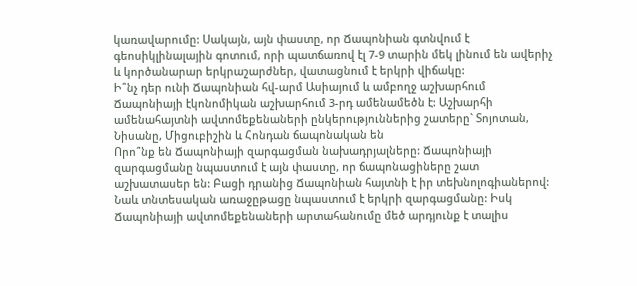կառավարումը: Սակայն, այն փաստը, որ Ճապոնիան գտնվում է գեոսիկլինալային գոտում, որի պատճառով էլ 7-9 տարին մեկ լինում են ավերիչ և կործանարար երկրաշարժներ, վատացնում է երկրի վիճակը:
Ի՞նչ դեր ունի Ճապոնիան հվ-արմ Ասիայում և ամբողջ աշխարհում Ճապոնիայի էկոնոմիկան աշխարհում 3-րդ ամենամեծն է: Աշխարհի ամենահայտնի ավտոմեքենաների ընկերություններից շատերը` Տոյոտան, Նիսանը, Միցուբիշին և Հոնդան ճապոնական են
Որո՞նք են Ճապոնիայի զարգացման նախադրյալները: Ճապոնիայի զարգացմանը նպաստում է այն փաստը, որ ճապոնացիները շատ աշխատասեր են: Բացի դրանից Ճապոնիան հայտնի է իր տեխնոլոգիաներով: Նաև տնտեսական առաջըթացը նպաստում է երկրի զարգացմանը: Իսկ Ճապոնիայի ավտոմեքենաների արտահանումը մեծ արդյունք է տալիս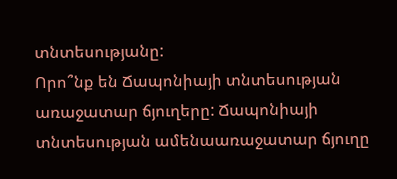տնտեսությանը:
Որո՞նք են Ճապոնիայի տնտեսության առաջատար ճյուղերը: Ճապոնիայի տնտեսության ամենաառաջատար ճյուղը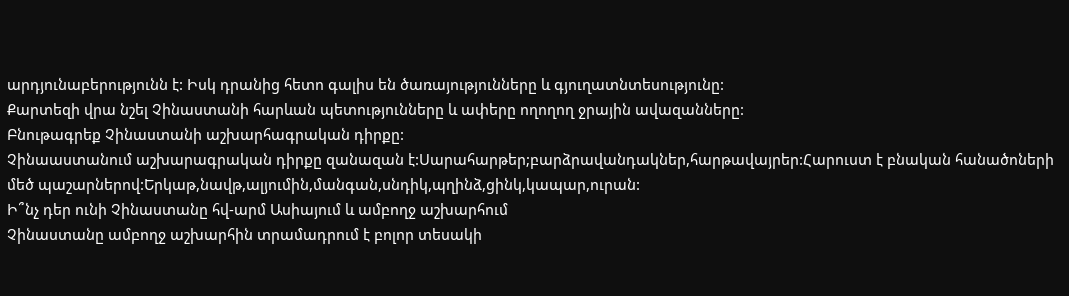արդյունաբերությունն է: Իսկ դրանից հետո գալիս են ծառայությունները և գյուղատնտեսությունը:
Քարտեզի վրա նշել Չինաստանի հարևան պետությունները և ափերը ողողող ջրային ավազանները:
Բնութագրեք Չինաստանի աշխարհագրական դիրքը:
Չինաաստանում աշխարագրական դիրքը զանազան է:Սարահարթեր;բարձրավանդակներ,հարթավայրեր:Հարուստ է բնական հանածոների մեծ պաշարներով:Երկաթ,նավթ,ալյումին,մանգան,սնդիկ,պղինձ,ցինկ,կապար,ուրան:
Ի՞նչ դեր ունի Չինաստանը հվ-արմ Ասիայում և ամբողջ աշխարհում
Չինաստանը ամբողջ աշխարհին տրամադրում է բոլոր տեսակի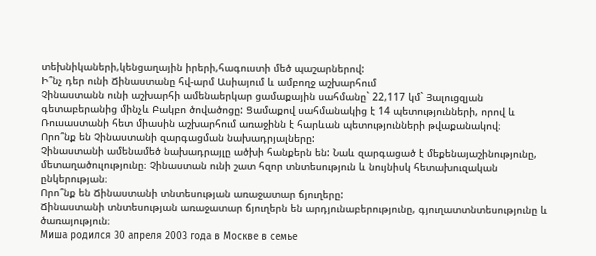տեխնիկաների,կենցաղային իրերի,հագուստի մեծ պաշարներով:
Ի՞նչ դեր ունի Ճինաստանը հվ-արմ Ասիայում և ամբողջ աշխարհում
Չինաստանն ունի աշխարհի ամենաերկար ցամաքային սահմանը` 22,117 կմ` Յալուցզյան գետաբերանից մինչև Բակբո ծովածոցը: Ցամաքով սահմանակից է 14 պետությունների, որով և Ռուսաստանի հետ միասին աշխարհում առաջինն է հարևան պետությունների թվաքանակով։
Որո՞նք են Չինաստանի զարգացման նախադրյալները:
Չինաստանի ամենամեծ նախադրայլը ածխի հանքերն են: Նաև զարգացած է մեքենայաշինությունը, մետաղածուլությունը։ Չինաստան ունի շատ հզոր տնտեսություն և նույնիսկ հետախուզական ընկերության։
Որո՞նք են Ճինաստանի տնտեսության առաջատար ճյուղերը:
Ճինաստանի տնտեսության առաջատար ճյուղերն են արդյունաբերությունը, գյուղատտնտեսությունը և ծառայություն։
Миша родился 30 апреля 2003 года в Москве в семье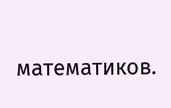математиков.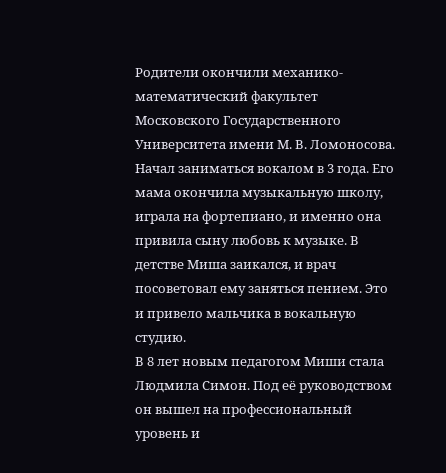Родители окончили механико-математический факультет Московского Государственного Университета имени М. В. Ломоносова.
Начал заниматься вокалом в 3 года. Его мама окончила музыкальную школу, играла на фортепиано, и именно она привила сыну любовь к музыке. В детстве Миша заикался, и врач посоветовал ему заняться пением. Это и привело мальчика в вокальную студию.
В 8 лет новым педагогом Миши стала Людмила Симон. Под её руководством он вышел на профессиональный уровень и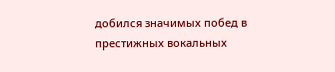добился значимых побед в престижных вокальных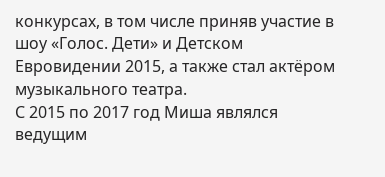конкурсах, в том числе приняв участие в шоу «Голос. Дети» и Детском Евровидении 2015, а также стал актёром музыкального театра.
С 2015 по 2017 год Миша являлся ведущим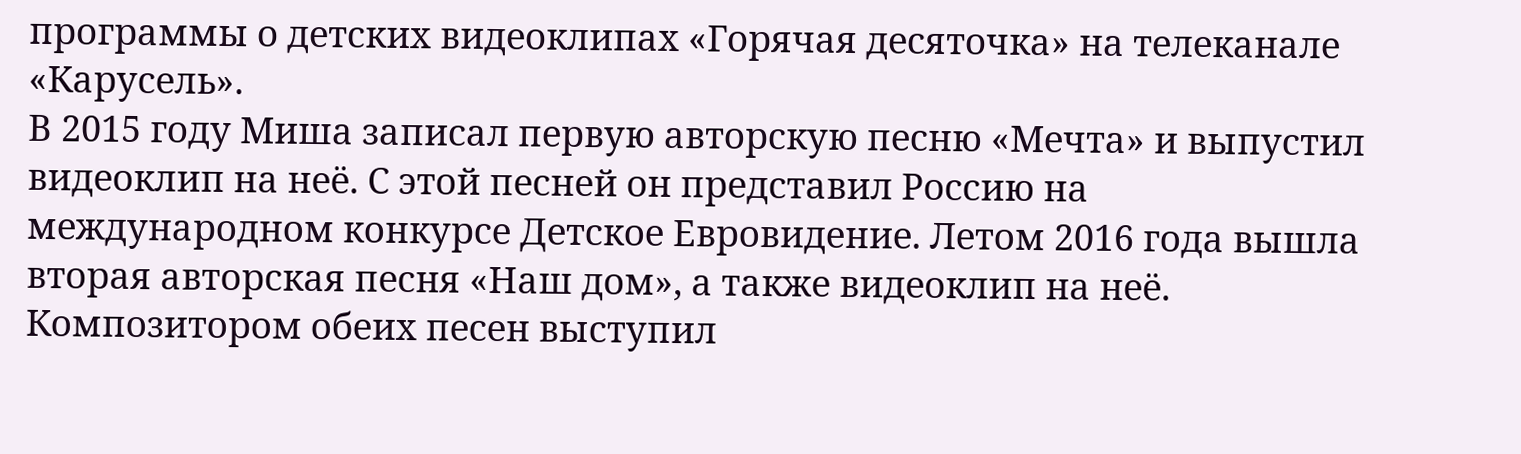программы о детских видеоклипах «Горячая десяточка» на телеканале «Карусель».
В 2015 году Миша записал первую авторскую песню «Мечта» и выпустил видеоклип на неё. С этой песней он представил Россию на международном конкурсе Детское Евровидение. Летом 2016 года вышла вторая авторская песня «Наш дом», а также видеоклип на неё. Композитором обеих песен выступил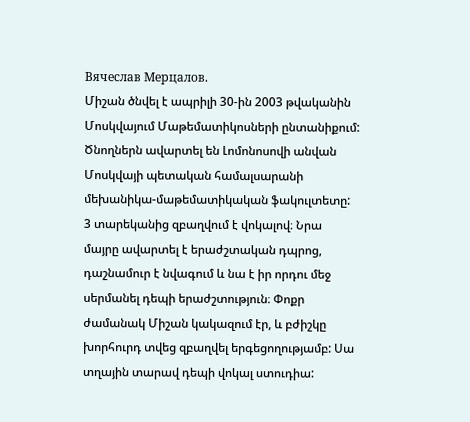Вячеслав Мерцалов.
Միշան ծնվել է ապրիլի 30-ին 2003 թվականին Մոսկվայում Մաթեմատիկոսների ընտանիքում: Ծնողներն ավարտել են Լոմոնոսովի անվան Մոսկվայի պետական համալսարանի մեխանիկա-մաթեմատիկական ֆակուլտետը:
3 տարեկանից զբաղվում է վոկալով։ Նրա մայրը ավարտել է երաժշտական դպրոց, դաշնամուր է նվագում և նա է իր որդու մեջ սերմանել դեպի երաժշտություն։ Փոքր ժամանակ Միշան կակազում էր, և բժիշկը խորհուրդ տվեց զբաղվել երգեցողությամբ: Սա տղային տարավ դեպի վոկալ ստուդիա: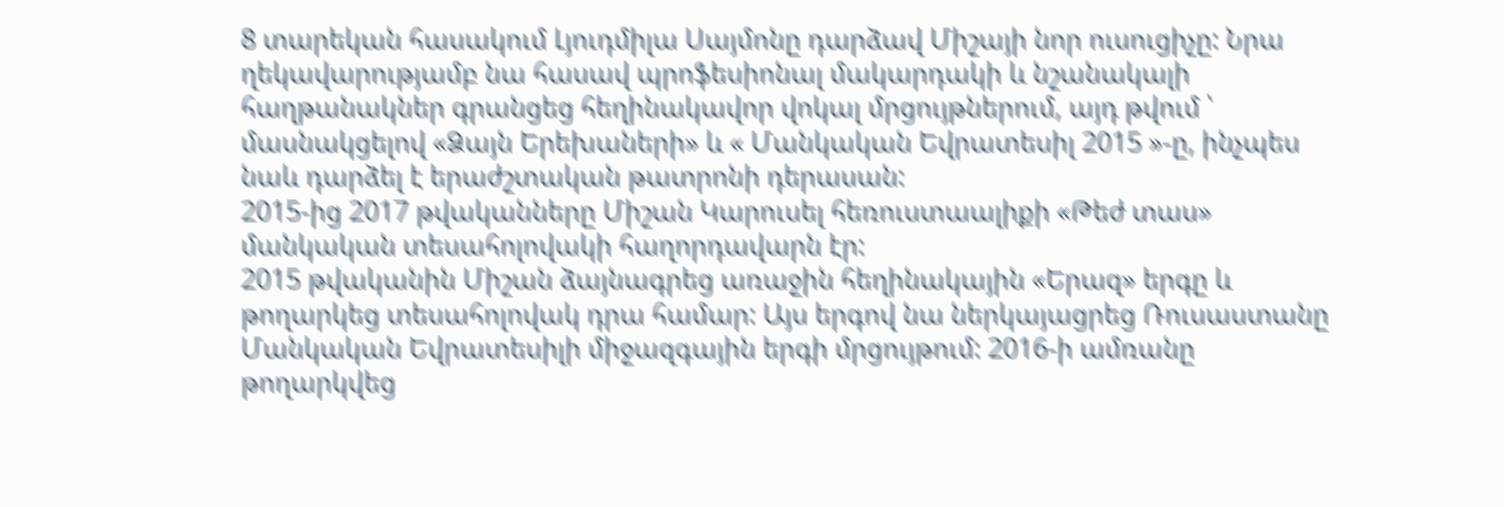8 տարեկան հասակում Լյուդմիլա Սայմոնը դարձավ Միշայի նոր ուսուցիչը: Նրա ղեկավարությամբ նա հասավ պրոֆեսիոնալ մակարդակի և նշանակալի հաղթանակներ գրանցեց հեղինակավոր վոկալ մրցույթներում, այդ թվում ՝ մասնակցելով «Ձայն Երեխաների» և « Մանկական Եվրատեսիլ 2015 »-ը, ինչպես նաև դարձել է երաժշտական թատրոնի դերասան:
2015-ից 2017 թվականները Միշան Կարուսել հեռուստաալիքի «Թեժ տաս» մանկական տեսահոլովակի հաղորդավարն էր:
2015 թվականին Միշան ձայնագրեց առաջին հեղինակային «Երազ» երգը և թողարկեց տեսահոլովակ դրա համար: Այս երգով նա ներկայացրեց Ռուսաստանը Մանկական Եվրատեսիլի միջազգային երգի մրցույթում: 2016-ի ամռանը թողարկվեց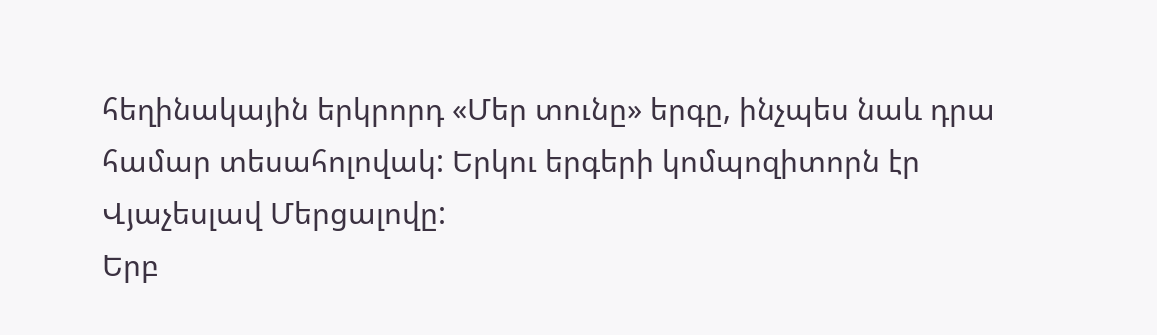հեղինակային երկրորդ «Մեր տունը» երգը, ինչպես նաև դրա համար տեսահոլովակ: Երկու երգերի կոմպոզիտորն էր Վյաչեսլավ Մերցալովը:
Երբ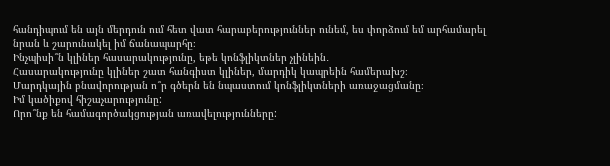հանդիպում են այն մերդուն ում հետ վատ հարաբերություններ ունեմ, ես փորձում եմ արհամարել նրան և շարունակել իմ ճանապարհը։
Ինչպիսի՞ն կլիներ հասարակությունը, եթե կոնֆլիկտներ չլինեին․
Հասարակությունը կլիներ շատ հանգիստ կլիներ, մարդիկ կապրեին համերախշ։
Մարդկային բնավորության ո՞ր գծերն են նպաստում կոնֆլիկտների առաջացմանը։
Իմ կածիքով հիշաչարությունը:
Որո՞նք են համագործակցության առավելությունները: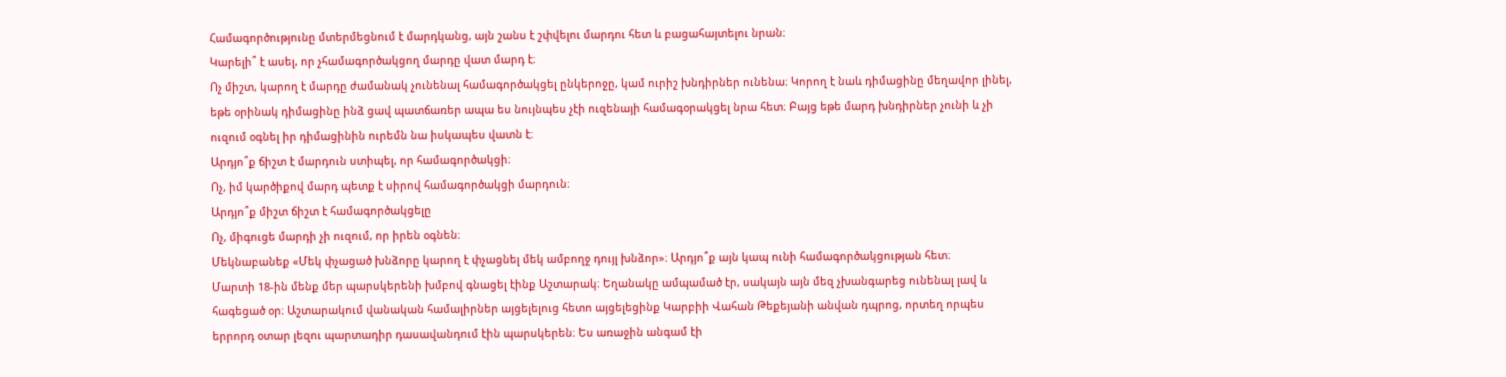Համագործությունը մտերմեցնում է մարդկանց, այն շանս է շփվելու մարդու հետ և բացահայտելու նրան։
Կարելի՞ է ասել, որ չհամագործակցող մարդը վատ մարդ է։
Ոչ միշտ, կարող է մարդը ժամանակ չունենալ համագործակցել ընկերոջը, կամ ուրիշ խնդիրներ ունենա։ Կորող է նաև դիմացինը մեղավոր լինել, եթե օրինակ դիմացինը ինձ ցավ պատճառեր ապա ես նույնպես չէի ուզենայի համագօրակցել նրա հետ։ Բայց եթե մարդ խնդիրներ չունի և չի ուզում օգնել իր դիմացինին ուրեմն նա իսկապես վատն է։
Արդյո՞ք ճիշտ է մարդուն ստիպել, որ համագործակցի։
Ոչ, իմ կարծիքով մարդ պետք է սիրով համագործակցի մարդուն։
Արդյո՞ք միշտ ճիշտ է համագործակցելը
Ոչ, միգուցե մարդի չի ուզում, որ իրեն օգնեն։
Մեկնաբանեք «Մեկ փչացած խնձորը կարող է փչացնել մեկ ամբողջ դույլ խնձոր»։ Արդյո՞ք այն կապ ունի համագործակցության հետ։
Մարտի 18-ին մենք մեր պարսկերենի խմբով գնացել էինք Աշտարակ։ Եղանակը ամպամած էր, սակայն այն մեզ չխանգարեց ունենալ լավ և հագեցած օր։ Աշտարակում վանական համալիրներ այցելելուց հետո այցելեցինք Կարբիի Վահան Թեքեյանի անվան դպրոց, որտեղ որպես երրորդ օտար լեզու պարտադիր դասավանդում էին պարսկերեն։ Ես առաջին անգամ էի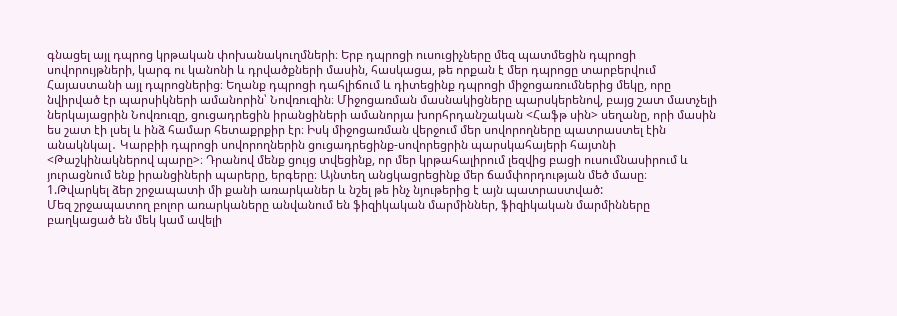գնացել այլ դպրոց կրթական փոխանակուղմների։ Երբ դպրոցի ուսուցիչները մեզ պատմեցին դպրոցի սովորույթների, կարգ ու կանոնի և դրվածքների մասին, հասկացա, թե որքան է մեր դպրոցը տարբերվում Հայաստանի այլ դպրոցներից։ Եղանք դպրոցի դահլիճում և դիտեցինք դպրոցի միջոցառումներից մեկը, որը նվիրված էր պարսիկների ամանորին՝ Նովռուզին։ Միջոցառման մասնակիցները պարսկերենով, բայց շատ մատչելի ներկայացրին Նովռուզը, ցուցադրեցին իրանցիների ամանորյա խորհրդանշական <Հաֆթ սին> սեղանը, որի մասին ես շատ էի լսել և ինձ համար հետաքրքիր էր։ Իսկ միջոցառման վերջում մեր սովորողները պատրաստել էին անակնկալ․ Կարբիի դպրոցի սովորողներին ցուցադրեցինք-սովորեցրին պարսկահայերի հայտնի <Թաշկինակներով պարը>։ Դրանով մենք ցույց տվեցինք, որ մեր կրթահալիրում լեզվից բացի ուսումնասիրում և յուրացնում ենք իրանցիների պարերը, երգերը։ Այնտեղ անցկացրեցինք մեր ճամփորդության մեծ մասը։
1.Թվարկել ձեր շրջապատի մի քանի առարկաներ և նշել թե ինչ նյութերից է այն պատրաստված:
Մեզ շրջապատող բոլոր առարկաները անվանում են ֆիզիկական մարմիններ, ֆիզիկական մարմինները բաղկացած են մեկ կամ ավելի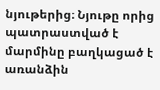նյութերից։ Նյութը որից պատրաստված է մարմինը բաղկացած է առանձին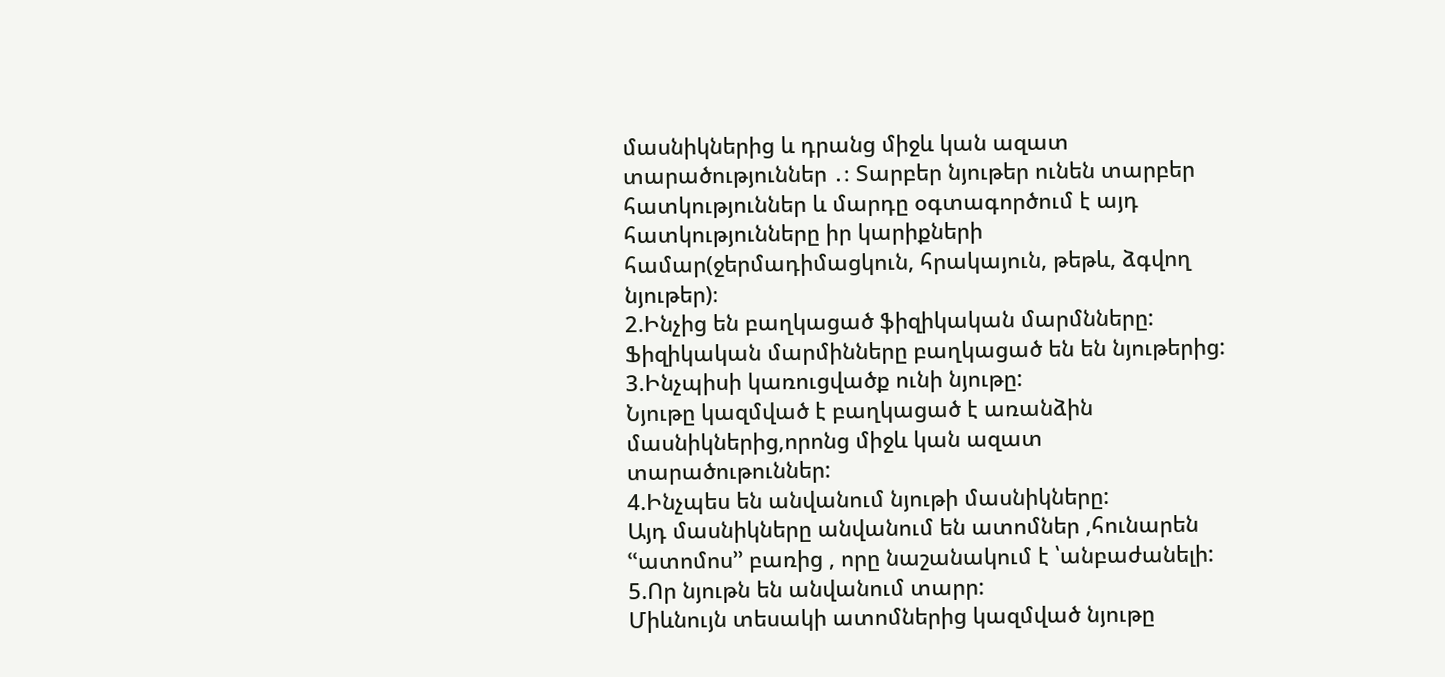մասնիկներից և դրանց միջև կան ազատ տարածություններ ․։ Տարբեր նյութեր ունեն տարբեր հատկություններ և մարդը օգտագործում է այդ հատկությունները իր կարիքների համար(ջերմադիմացկուն, հրակայուն, թեթև, ձգվող նյութեր)։
2.Ինչից են բաղկացած ֆիզիկական մարմնները:
Ֆիզիկական մարմինները բաղկացած են են նյութերից:
3.Ինչպիսի կառուցվածք ունի նյութը:
Նյութը կազմված է բաղկացած է առանձին մասնիկներից,որոնց միջև կան ազատ տարածութուններ:
4.Ինչպես են անվանում նյութի մասնիկները:
Այդ մասնիկները անվանում են ատոմներ ,հունարեն ՙՙատոմոս՚՚ բառից , որը նաշանակում է ՝անբաժանելի:
5.Որ նյութն են անվանում տարր:
Միևնույն տեսակի ատոմներից կազմված նյութը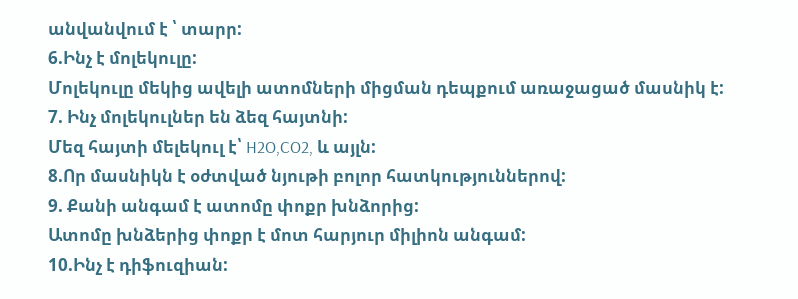անվանվում է ՝ տարր:
6.Ինչ է մոլեկուլը:
Մոլեկուլը մեկից ավելի ատոմների միցման դեպքում առաջացած մասնիկ է:
7. Ինչ մոլեկուլներ են ձեզ հայտնի:
Մեզ հայտի մելեկուլ է՝ H2O,CO2, և այլն:
8.Որ մասնիկն է օժտված նյութի բոլոր հատկություններով:
9. Քանի անգամ է ատոմը փոքր խնձորից:
Ատոմը խնձերից փոքր է մոտ հարյուր միլիոն անգամ:
10.Ինչ է դիֆուզիան: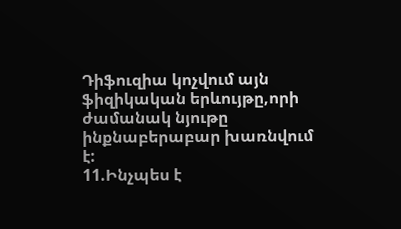Դիֆուզիա կոչվում այն ֆիզիկական երևույթը,որի ժամանակ նյութը ինքնաբերաբար խառնվում է:
11.Ինչպես է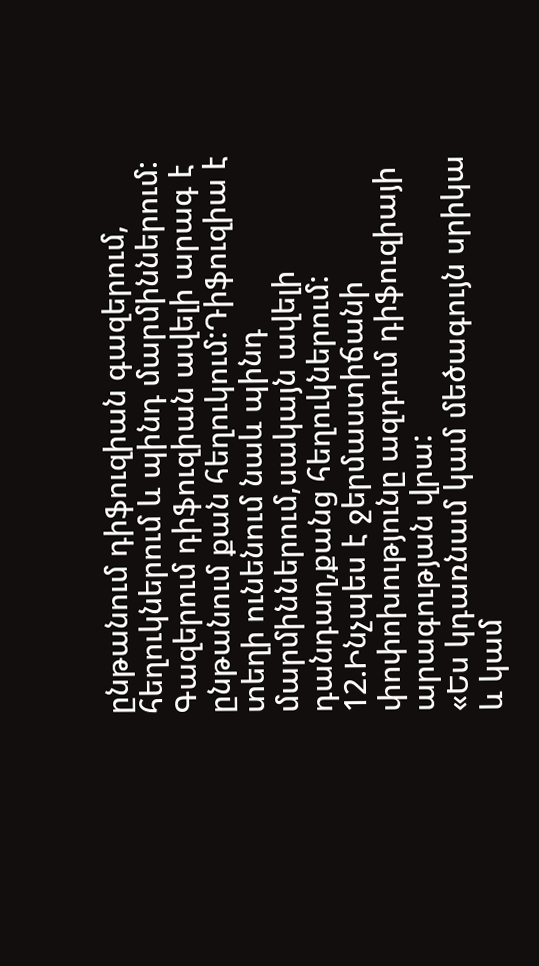ընթանում դիֆուզիան գազերում, հեղուկներում և պինդ մարմիններում:
Գազերում դիֆուզիան ավելի արագ է ընթանում քան հեղուկում:Դիֆուզիա է տեղի ունենում նաև պինդ մարմիններում,սակայն ավելի դանդաղ,քանց հեղուկներում:
12.Ինչպես է ջերմաստիճանի փոփոխությունը ազդում դիֆուզիայի արագության վրա:
«Ես կդառնամ կամ մեծագույն սրիկա և կամ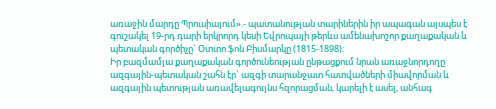առաջին մարդը Պրուսիայում».- պատանության տարիներին իր ապագան այսպես է գուշակել 19-րդ դարի երկրորդ կեսի Եվրոպայի թերևս ամենախոշոր քաղաքական և պետական գործիչը` Օտտո ֆոն Բիսմարկը (1815-1898):
Իր բազմամյա քաղաքական գործունեության ընթացքում նրան առաջնորդողը ազգային-պետական շահն էր` ազգի տարանջատ հատվածների միավորման և ազգային պետության առավելագույնս հզորացման, կարելի է ասել, անհագ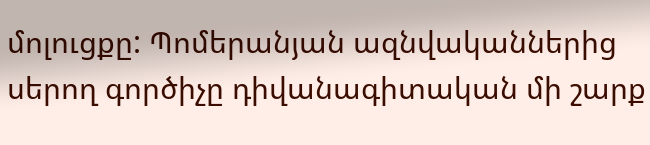մոլուցքը: Պոմերանյան ազնվականներից սերող գործիչը դիվանագիտական մի շարք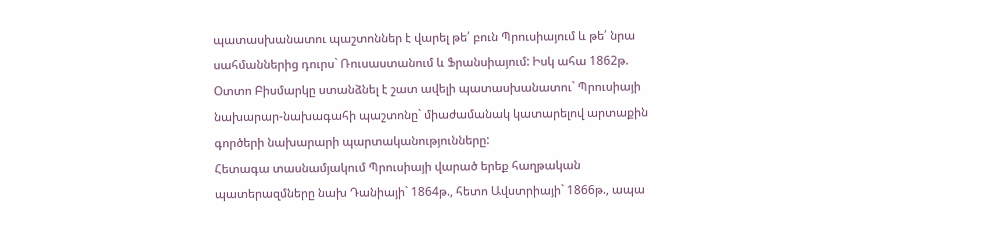պատասխանատու պաշտոններ է վարել թե՛ բուն Պրուսիայում և թե՛ նրա սահմաններից դուրս` Ռուսաստանում և Ֆրանսիայում: Իսկ ահա 1862թ. Օտտո Բիսմարկը ստանձնել է շատ ավելի պատասխանատու` Պրուսիայի նախարար-նախագահի պաշտոնը` միաժամանակ կատարելով արտաքին գործերի նախարարի պարտականությունները:
Հետագա տասնամյակում Պրուսիայի վարած երեք հաղթական պատերազմները նախ Դանիայի` 1864թ., հետո Ավստրիայի` 1866թ., ապա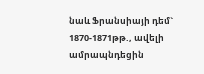նաև Ֆրանսիայի դեմ` 1870-1871թթ., ավելի ամրապնդեցին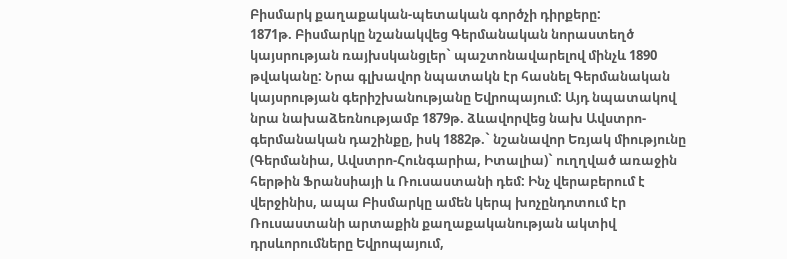Բիսմարկ քաղաքական-պետական գործչի դիրքերը:
1871թ. Բիսմարկը նշանակվեց Գերմանական նորաստեղծ կայսրության ռայխսկանցլեր` պաշտոնավարելով մինչև 1890 թվականը: Նրա գլխավոր նպատակն էր հասնել Գերմանական կայսրության գերիշխանությանը Եվրոպայում: Այդ նպատակով նրա նախաձեռնությամբ 1879թ. ձևավորվեց նախ Ավստրո-գերմանական դաշինքը, իսկ 1882թ.` նշանավոր Եռյակ միությունը (Գերմանիա, Ավստրո-Հունգարիա, Իտալիա)` ուղղված առաջին հերթին Ֆրանսիայի և Ռուսաստանի դեմ: Ինչ վերաբերում է վերջինիս, ապա Բիսմարկը ամեն կերպ խոչընդոտում էր Ռուսաստանի արտաքին քաղաքականության ակտիվ դրսևորումները Եվրոպայում,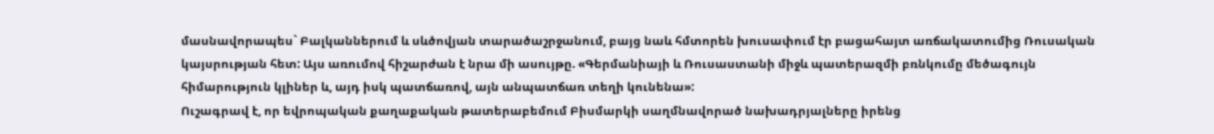մասնավորապես` Բալկաններում և սևծովյան տարածաշրջանում, բայց նաև հմտորեն խուսափում էր բացահայտ առճակատումից Ռուսական կայսրության հետ: Այս առումով հիշարժան է նրա մի ասույթը. «Գերմանիայի և Ռուսաստանի միջև պատերազմի բռնկումը մեծագույն հիմարություն կլիներ և, այդ իսկ պատճառով, այն անպատճառ տեղի կունենա»:
Ուշագրավ է, որ եվրոպական քաղաքական թատերաբեմում Բիսմարկի սաղմնավորած նախադրյալները իրենց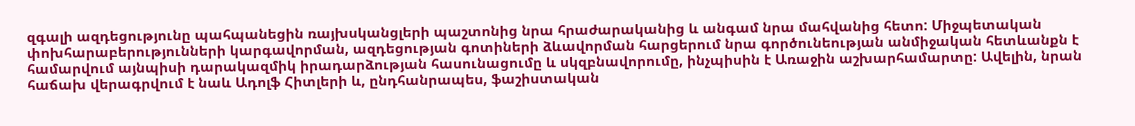զգալի ազդեցությունը պահպանեցին ռայխսկանցլերի պաշտոնից նրա հրաժարականից և անգամ նրա մահվանից հետո: Միջպետական փոխհարաբերությունների կարգավորման, ազդեցության գոտիների ձևավորման հարցերում նրա գործունեության անմիջական հետևանքն է համարվում այնպիսի դարակազմիկ իրադարձության հասունացումը և սկզբնավորումը, ինչպիսին է Առաջին աշխարհամարտը: Ավելին, նրան հաճախ վերագրվում է նաև Ադոլֆ Հիտլերի և, ընդհանրապես, ֆաշիստական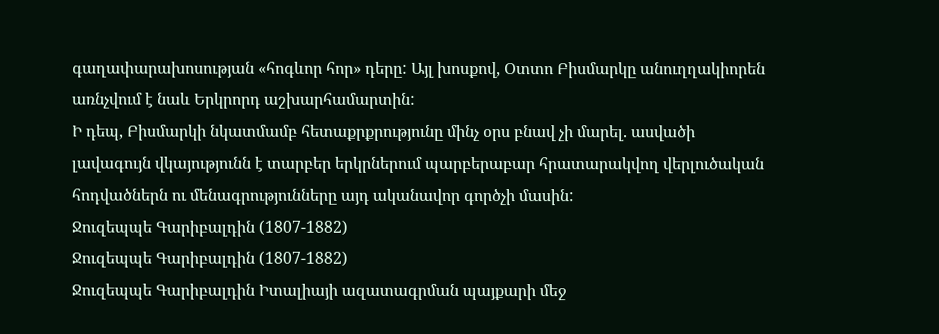գաղափարախոսության «հոգևոր հոր» դերը: Այլ խոսքով, Օտտո Բիսմարկը անուղղակիորեն առնչվում է նաև Երկրորդ աշխարհամարտին:
Ի դեպ, Բիսմարկի նկատմամբ հետաքրքրությունը մինչ օրս բնավ չի մարել. ասվածի լավագույն վկայությունն է տարբեր երկրներում պարբերաբար հրատարակվող վերլուծական հոդվածներն ու մենագրությունները այդ ականավոր գործչի մասին:
Ջուզեպպե Գարիբալդին (1807-1882)
Ջուզեպպե Գարիբալդին (1807-1882)
Ջուզեպպե Գարիբալդին Իտալիայի ազատագրման պայքարի մեջ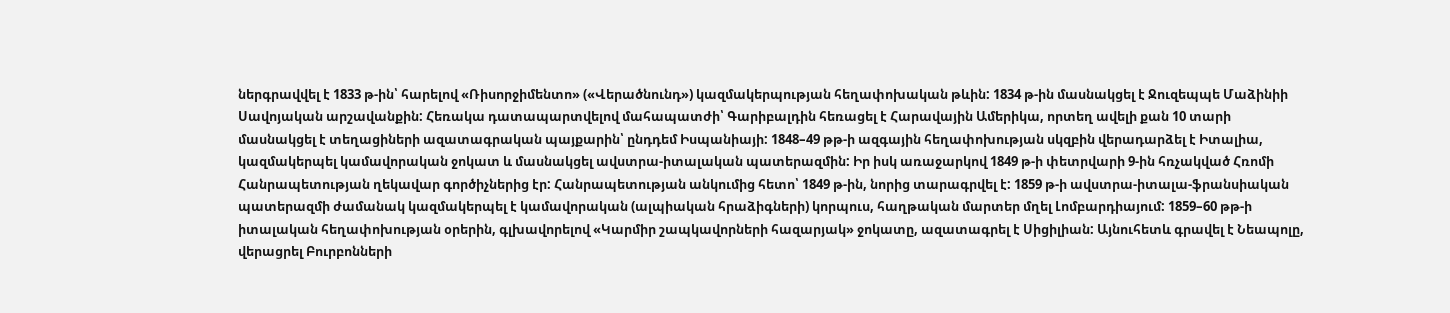ներգրավվել է 1833 թ-ին՝ հարելով «Ռիսորջիմենտո» («Վերածնունդ») կազմակերպության հեղափոխական թևին: 1834 թ-ին մասնակցել է Ջուզեպպե Մաձինիի Սավոյական արշավանքին: Հեռակա դատապարտվելով մահապատժի՝ Գարիբալդին հեռացել է Հարավային Ամերիկա, որտեղ ավելի քան 10 տարի մասնակցել է տեղացիների ազատագրական պայքարին՝ ընդդեմ Իսպանիայի: 1848–49 թթ-ի ազգային հեղափոխության սկզբին վերադարձել է Իտալիա, կազմակերպել կամավորական ջոկատ և մասնակցել ավստրա-իտալական պատերազմին: Իր իսկ առաջարկով 1849 թ-ի փետրվարի 9-ին հռչակված Հռոմի Հանրապետության ղեկավար գործիչներից էր: Հանրապետության անկումից հետո՝ 1849 թ-ին, նորից տարագրվել է: 1859 թ-ի ավստրա-իտալա-ֆրանսիական պատերազմի ժամանակ կազմակերպել է կամավորական (ալպիական հրաձիգների) կորպուս, հաղթական մարտեր մղել Լոմբարդիայում: 1859–60 թթ-ի իտալական հեղափոխության օրերին, գլխավորելով «Կարմիր շապկավորների հազարյակ» ջոկատը, ազատագրել է Սիցիլիան: Այնուհետև գրավել է Նեապոլը, վերացրել Բուրբոնների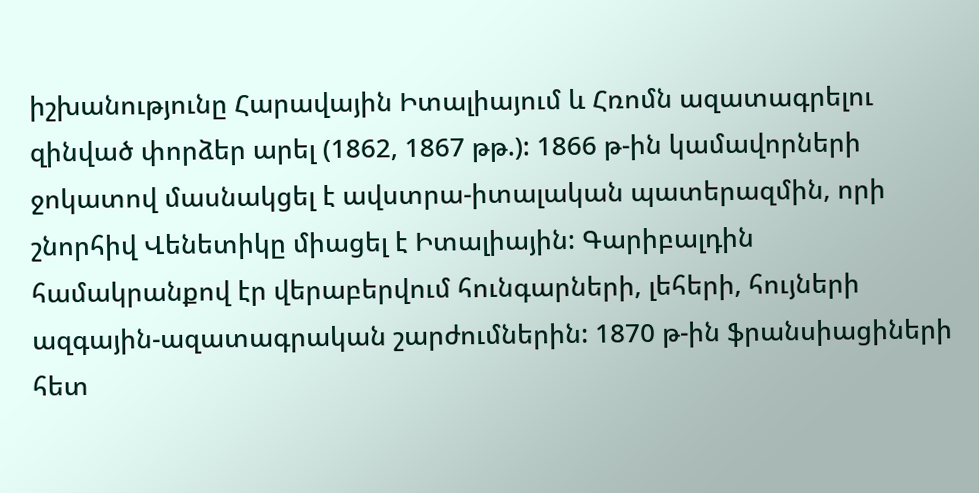իշխանությունը Հարավային Իտալիայում և Հռոմն ազատագրելու զինված փորձեր արել (1862, 1867 թթ.): 1866 թ-ին կամավորների ջոկատով մասնակցել է ավստրա-իտալական պատերազմին, որի շնորհիվ Վենետիկը միացել է Իտալիային: Գարիբալդին համակրանքով էր վերաբերվում հունգարների, լեհերի, հույների ազգային-ազատագրական շարժումներին: 1870 թ-ին ֆրանսիացիների հետ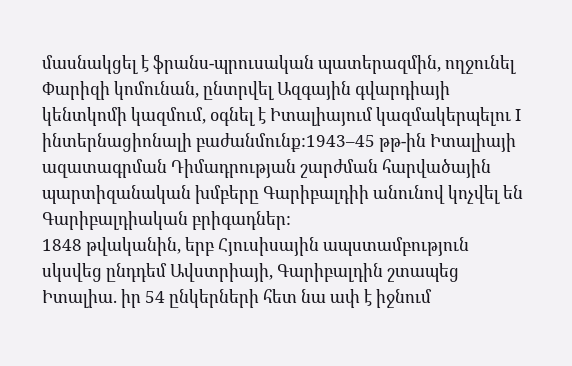մասնակցել է ֆրանս-պրուսական պատերազմին, ողջունել Փարիզի կոմունան, ընտրվել Ազգային գվարդիայի կենտկոմի կազմում, օգնել է Իտալիայում կազմակերպելու I ինտերնացիոնալի բաժանմունք:1943–45 թթ-ին Իտալիայի ազատագրման Դիմադրության շարժման հարվածային պարտիզանական խմբերը Գարիբալդիի անունով կոչվել են Գարիբալդիական բրիգադներ:
1848 թվականին, երբ Հյուսիսային ապստամբություն սկսվեց ընդդեմ Ավստրիայի, Գարիբալդին շտապեց Իտալիա. իր 54 ընկերների հետ նա ափ է իջնում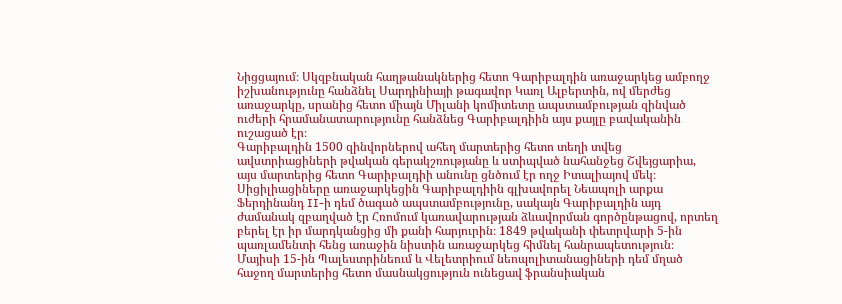Նիցցայում։ Սկզբնական հաղթանակներից հետո Գարիբալդին առաջարկեց ամբողջ իշխանությունը հանձնել Սարդինիայի թագավոր Կառլ Ալբերտին, ով մերժեց առաջարկը, սրանից հետո միայն Միլանի կոմիտետը ապստամբության զինված ուժերի հրամանատարությունը հանձնեց Գարիբալդիին այս քայլը բավականին ուշացած էր։
Գարիբալդին 1500 զինվորներով ահեղ մարտերից հետո տեղի տվեց ավստրիացիների թվական գերակշռությանը և ստիպված նահանջեց Շվեյցարիա, այս մարտերից հետո Գարիբալդիի անունը ցնծում էր ողջ Իտալիայով մեկ։
Սիցիլիացիները առաջարկեցին Գարիբալդիին գլխավորել Նեապոլի արքա Ֆերդինանդ II-ի դեմ ծագած ապստամբությունը, սակայն Գարիբալդին այդ ժամանակ զբաղված էր Հռոմում կառավարության ձևավորման գործընթացով, որտեղ բերել էր իր մարդկանցից մի քանի հարյուրին։ 1849 թվականի փետրվարի 5-ին պառլամենտի հենց առաջին նիստին առաջարկեց հիմնել հանրապետություն։
Մայիսի 15-ին Պալեստրինեում և Վելետրիում նեոպոլիտանացիների դեմ մղած հաջող մարտերից հետո մասնակցություն ունեցավ ֆրանսիական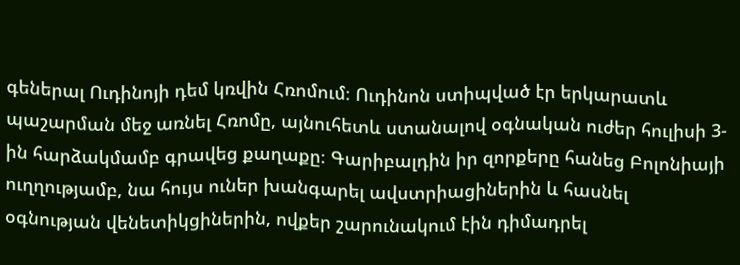գեներալ Ուդինոյի դեմ կռվին Հռոմում։ Ուդինոն ստիպված էր երկարատև պաշարման մեջ առնել Հռոմը, այնուհետև ստանալով օգնական ուժեր հուլիսի 3-ին հարձակմամբ գրավեց քաղաքը։ Գարիբալդին իր զորքերը հանեց Բոլոնիայի ուղղությամբ, նա հույս ուներ խանգարել ավստրիացիներին և հասնել օգնության վենետիկցիներին, ովքեր շարունակում էին դիմադրել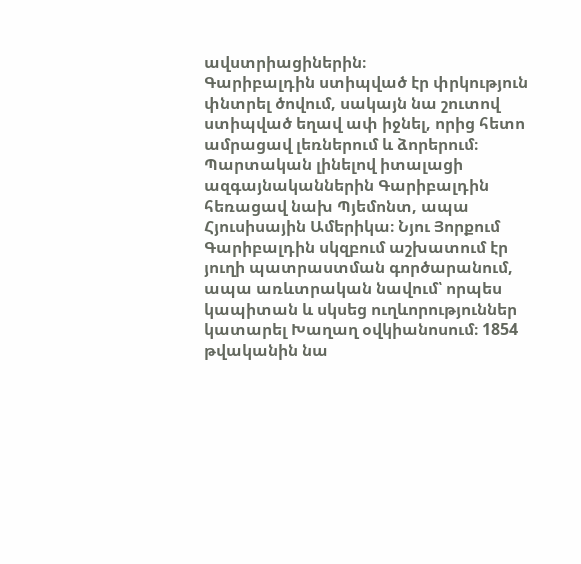ավստրիացիներին։
Գարիբալդին ստիպված էր փրկություն փնտրել ծովում, սակայն նա շուտով ստիպված եղավ ափ իջնել, որից հետո ամրացավ լեռներում և ձորերում։ Պարտական լինելով իտալացի ազգայնականներին Գարիբալդին հեռացավ նախ Պյեմոնտ, ապա Հյուսիսային Ամերիկա։ Նյու Յորքում Գարիբալդին սկզբում աշխատում էր յուղի պատրաստման գործարանում, ապա առևտրական նավում՝ որպես կապիտան և սկսեց ուղևորություններ կատարել Խաղաղ օվկիանոսում։ 1854 թվականին նա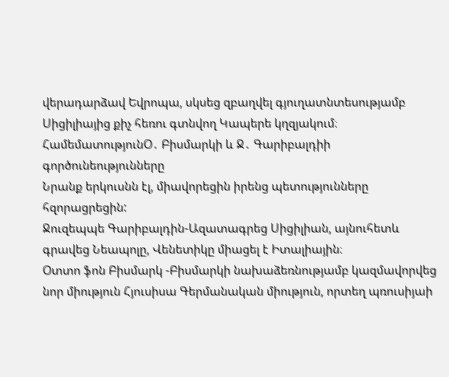վերադարձավ Եվրոպա, սկսեց զբաղվել գյուղատնտեսությամբ Սիցիլիայից քիչ հեռու գտնվող Կապերե կղզյակում։
ՀամեմատությունՕ․ Բիսմարկի և Ջ․ Գարիբալդիի գործունեությունները
Նրանք երկուսնն էլ, միավորեցին իրենց պետությունները հզորացրեցին:
Ջուզեպպե Գարիբալդին-Ազատագրեց Սիցիլիան, այնուհետև գրավեց Նեապոլը, Վենետիկը միացել է Իտալիային։
Օտտո ֆոն Բիսմարկ -Բիսմարկի նախաձեռնությամբ կազմավորվեց նոր միություն Հյուսիսա Գերմանական միություն, որտեղ պռուսիյաի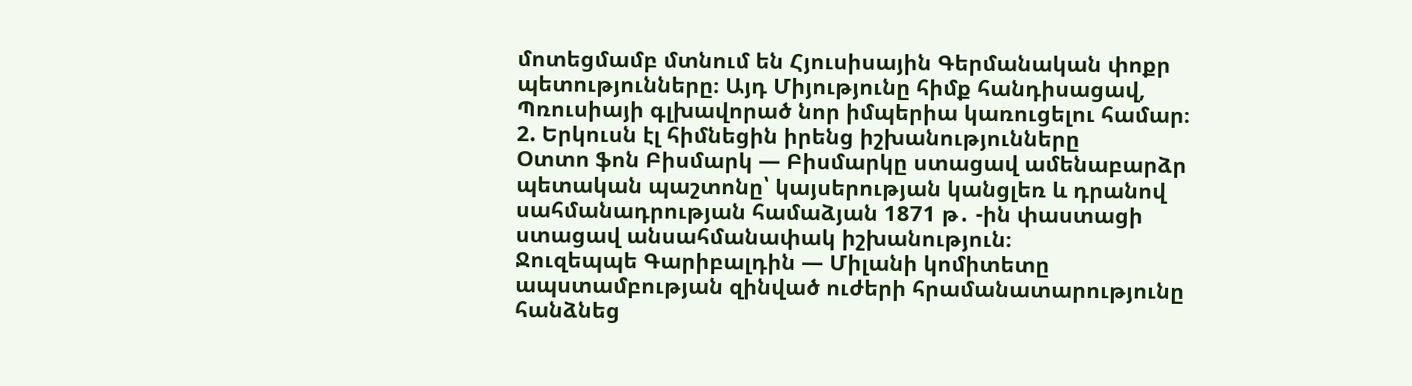մոտեցմամբ մտնում են Հյուսիսային Գերմանական փոքր պետությունները։ Այդ Միյությունը հիմք հանդիսացավ, Պռուսիայի գլխավորած նոր իմպերիա կառուցելու համար։
2. Երկուսն էլ հիմնեցին իրենց իշխանությունները
Օտտո ֆոն Բիսմարկ — Բիսմարկը ստացավ ամենաբարձր պետական պաշտոնը՝ կայսերության կանցլեռ և դրանով սահմանադրության համաձյան 1871 թ․ -ին փաստացի ստացավ անսահմանափակ իշխանություն։
Ջուզեպպե Գարիբալդին — Միլանի կոմիտետը ապստամբության զինված ուժերի հրամանատարությունը հանձնեց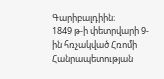Գարիբալդիին։
1849 թ-ի փետրվարի 9-ին հռչակված Հռոմի Հանրապետության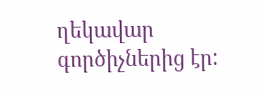ղեկավար գործիչներից էր: